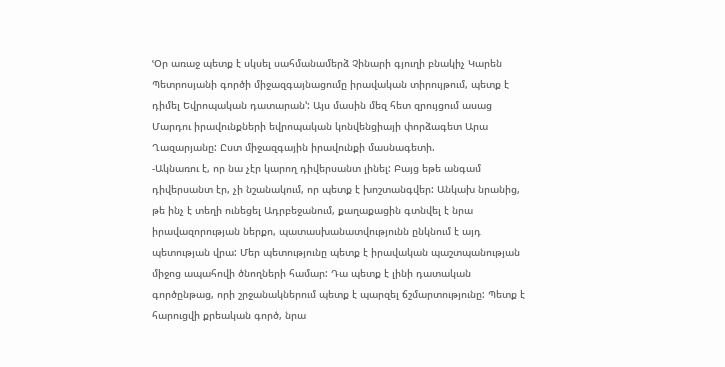ՙՕր առաջ պետք է սկսել սահմանամերձ Չինարի գյուղի բնակիչ Կարեն Պետրոսյանի գործի միջազգայնացումը իրավական տիրույթում, պետք է դիմել Եվրոպական դատարան՚: Այս մասին մեզ հետ զրույցում ասաց Մարդու իրավունքների եվրոպական կոնվենցիայի փորձագետ Արա Ղազարյանը: Ըստ միջազգային իրավունքի մասնագետի.
-Ակնառու է, որ նա չէր կարող դիվերսանտ լինել: Բայց եթե անգամ դիվերսանտ էր, չի նշանակում, որ պետք է խոշտանգվեր: Անկախ նրանից, թե ինչ է տեղի ունեցել Ադրբեջանում, քաղաքացին գտնվել է նրա իրավազորության ներքո, պատասխանատվությունն ընկնում է այդ պետության վրա: Մեր պետությունը պետք է իրավական պաշտպանության միջոց ապահովի ծնողների համար: Դա պետք է լինի դատական գործընթաց, որի շրջանակներում պետք է պարզել ճշմարտությունը: Պետք է հարուցվի քրեական գործ, նրա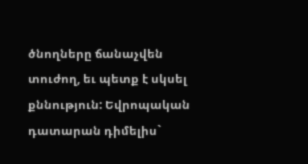ծնողները ճանաչվեն տուժող, եւ պետք է սկսել քննություն: Եվրոպական դատարան դիմելիս`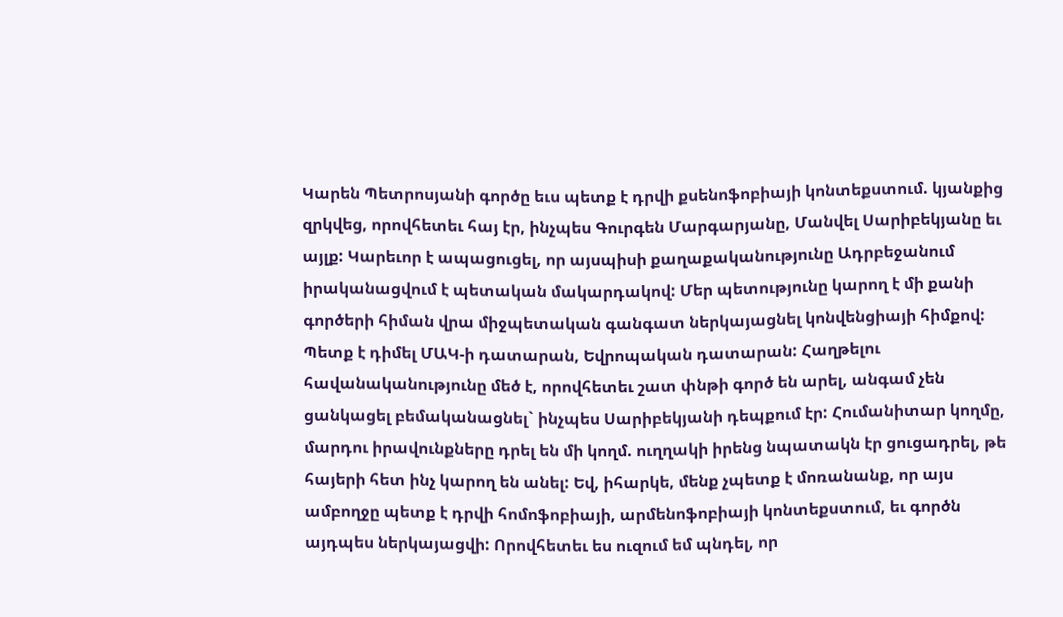Կարեն Պետրոսյանի գործը եւս պետք է դրվի քսենոֆոբիայի կոնտեքստում. կյանքից զրկվեց, որովհետեւ հայ էր, ինչպես Գուրգեն Մարգարյանը, Մանվել Սարիբեկյանը եւ այլք: Կարեւոր է ապացուցել, որ այսպիսի քաղաքականությունը Ադրբեջանում իրականացվում է պետական մակարդակով: Մեր պետությունը կարող է մի քանի գործերի հիման վրա միջպետական գանգատ ներկայացնել կոնվենցիայի հիմքով: Պետք է դիմել ՄԱԿ-ի դատարան, Եվրոպական դատարան: Հաղթելու հավանականությունը մեծ է, որովհետեւ շատ փնթի գործ են արել, անգամ չեն ցանկացել բեմականացնել` ինչպես Սարիբեկյանի դեպքում էր: Հումանիտար կողմը, մարդու իրավունքները դրել են մի կողմ. ուղղակի իրենց նպատակն էր ցուցադրել, թե հայերի հետ ինչ կարող են անել: Եվ, իհարկե, մենք չպետք է մոռանանք, որ այս ամբողջը պետք է դրվի հոմոֆոբիայի, արմենոֆոբիայի կոնտեքստում, եւ գործն այդպես ներկայացվի: Որովհետեւ ես ուզում եմ պնդել, որ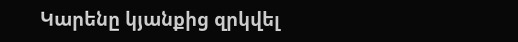Կարենը կյանքից զրկվել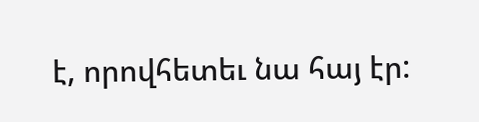է, որովհետեւ նա հայ էր: